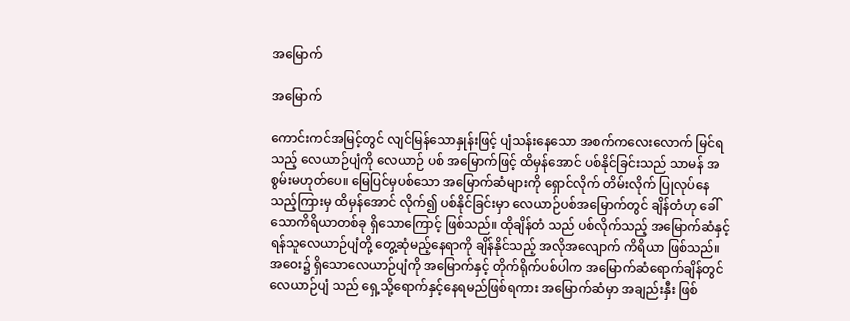အမြောက်

အမြောက်

ကောင်းကင်အမြင့်တွင် လျင်မြန်သောနှုန်းဖြင့် ပျံသန်းနေသော အစက်ကလေးလောက် မြင်ရသည့် လေယာဉ်ပျံကို လေယာဉ် ပစ် အမြောက်ဖြင့် ထိမှန်အောင် ပစ်နိုင်ခြင်းသည် သာမန် အစွမ်းမဟုတ်ပေ။ မြေပြင်မှပစ်သော အမြောက်ဆံများကို ရှောင်လိုက် တိမ်းလိုက် ပြုလုပ်နေသည့်ကြားမှ ထိမှန်အောင် လိုက်၍ ပစ်နိုင်ခြင်းမှာ လေယာဉ်ပစ်အမြောက်တွင် ချိန်တံဟု ခေါ်သောကိရိယာတစ်ခု ရှိသောကြောင့် ဖြစ်သည်။ ထိုချိန်တံ သည် ပစ်လိုက်သည့် အမြောက်ဆံနှင့် ရန်သူလေယာဉ်ပျံတို့ တွေ့ဆုံမည့်နေရာကို ချိန်နိုင်သည့် အလိုအလျောက် ကိရိယာ ဖြစ်သည်။ အဝေး၌ ရှိသောလေယာဉ်ပျံကို အမြောက်နှင့် တိုက်ရိုက်ပစ်ပါက အမြောက်ဆံရောက်ချိန်တွင် လေယာဉ်ပျံ သည် ရှေ့သို့ရောက်နှင့်နေရမည်ဖြစ်ရကား အမြောက်ဆံမှာ အချည်းနှီး ဖြစ်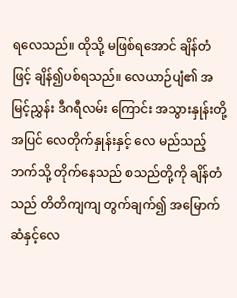ရလေသည်။ ထိုသို့ မဖြစ်ရအောင် ချိန်တံဖြင့် ချိန်၍ပစ်ရသည်။ လေယာဉ်ပျံ၏ အမြင့်ညွှန်း ဒီဂရီလမ်း ကြောင်း အသွားနှုန်းတို့အပြင် လေတိုက်နှုန်းနှင့် လေ မည်သည့်ဘက်သို့ တိုက်နေသည် စသည်တို့ကို ချိန်တံသည် တိတိကျကျ တွက်ချက်၍ အမြောက်ဆံနှင့်လေ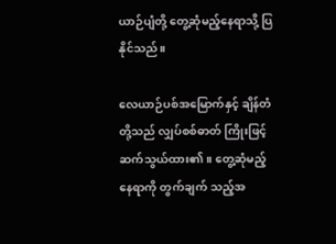ယာဉ်ပျံတို့ တွေ့ဆုံမည့်နေရာသို့ ပြနိုင်သည်။

လေယာဉ်ပစ်အမြောက်နှင့် ချိန်တံတို့သည် လျှပ်စစ်ဓာတ် ကြိုးဖြင့် ဆက်သွယ်ထား၏။ တွေ့ဆုံမည့်နေရာကို တွက်ချက် သည့်အ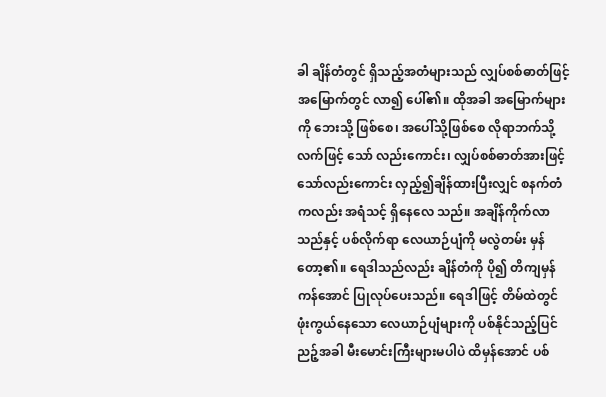ခါ ချိန်တံတွင် ရှိသည့်အတံများသည် လျှပ်စစ်ဓာတ်ဖြင့် အမြောက်တွင် လာ၍ ပေါ်၏။ ထိုအခါ အမြောက်များကို ဘေးသို့ ဖြစ်စေ၊ အပေါ်သို့ဖြစ်စေ လိုရာဘက်သို့ လက်ဖြင့် သော် လည်းကောင်း၊ လျှပ်စစ်ဓာတ်အားဖြင့်သော်လည်းကောင်း လှည့်၍ချိန်ထားပြီးလျှင် စနက်တံကလည်း အရံသင့် ရှိနေလေ သည်။ အချိန်ကိုက်လာသည်နှင့် ပစ်လိုက်ရာ လေယာဉ်ပျံကို မလွဲတမ်း မှန်တော့၏။ ရေဒါသည်လည်း ချိန်တံကို ပို၍ တိကျမှန်ကန်အောင် ပြုလုပ်ပေးသည်။ ရေဒါဖြင့် တိမ်ထဲတွင် ဖုံးကွယ်နေသော လေယာဉ်ပျံများကို ပစ်နိုင်သည့်ပြင် ညဉ့်အခါ မီးမောင်းကြီးများမပါပဲ ထိမှန်အောင် ပစ်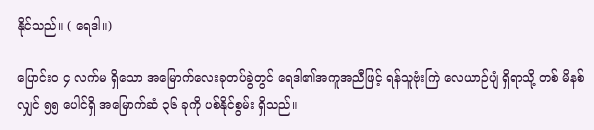နိုင်သည်။ ( ရေဒါ။)

ပြောင်းဝ ၄ လက်မ ရှိသော အမြောက်လေးခုတပ်ခွဲတွင် ရေဒါ၏အကူအညီဖြင့် ရန်သူဗုံးကြဲ လေယာဉ်ပျံ ရှိရာသို့ တစ် မိနစ်လျှင် ၅၅ ပေါင်ရှိ အမြောက်ဆံ ၃၆ ခုကို ပစ်နိုင်စွမ်း ရှိသည်။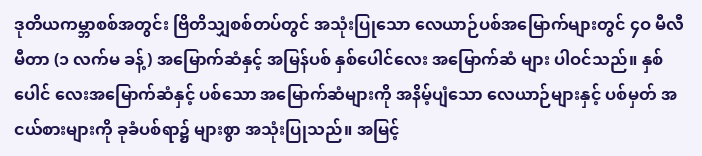ဒုတိယကမ္ဘာစစ်အတွင်း ဗြိတိသျှစစ်တပ်တွင် အသုံးပြုသော လေယာဉ်ပစ်အမြောက်များတွင် ၄ဝ မီလီ မီတာ (၁ လက်မ ခန့်) အမြောက်ဆံနှင့် အမြန်ပစ် နှစ်ပေါင်လေး အမြောက်ဆံ များ ပါဝင်သည်။ နှစ်ပေါင် လေးအမြောက်ဆံနှင့် ပစ်သော အမြောက်ဆံများကို အနိမ့်ပျံသော လေယာဉ်များနှင့် ပစ်မှတ် အငယ်စားများကို ခုခံပစ်ရာ၌ များစွာ အသုံးပြုသည်။ အမြင့်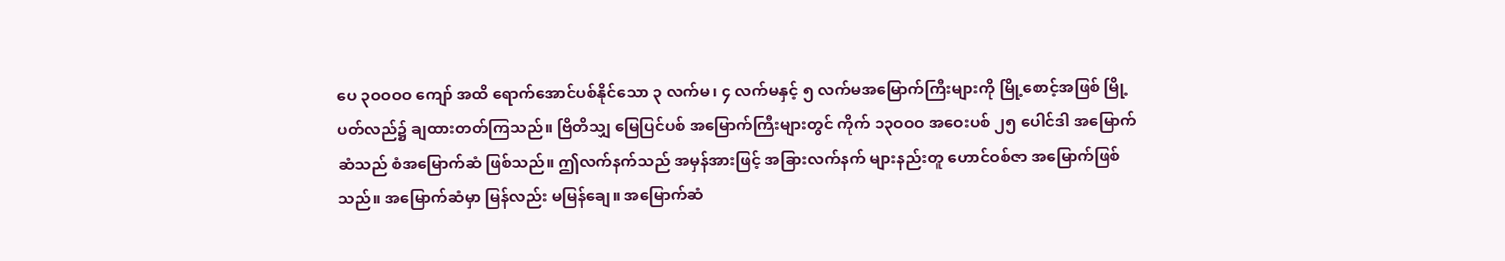ပေ ၃ဝဝဝဝ ကျော် အထိ ရောက်အောင်ပစ်နိုင်သော ၃ လက်မ၊ ၄ လက်မနှင့် ၅ လက်မအမြောက်ကြီးများကို မြို့စောင့်အဖြစ် မြို့ပတ်လည်၌ ချထားတတ်ကြသည်။ ဗြိတိသျှ မြေပြင်ပစ် အမြောက်ကြီးများတွင် ကိုက် ၁၃ဝဝဝ အဝေးပစ် ၂၅ ပေါင်ဒါ အမြောက်ဆံသည် စံအမြောက်ဆံ ဖြစ်သည်။ ဤလက်နက်သည် အမှန်အားဖြင့် အခြားလက်နက် များနည်းတူ ဟောင်ဝစ်ဇာ အမြောက်ဖြစ်သည်။ အမြောက်ဆံမှာ မြန်လည်း မမြန်ချေ။ အမြောက်ဆံ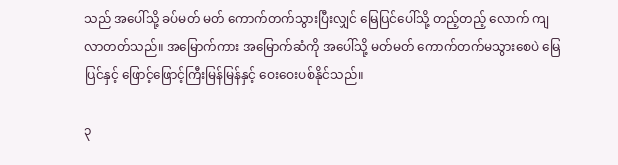သည် အပေါ်သို့ ခပ်မတ် မတ် ကောက်တက်သွားပြီးလျှင် မြေပြင်ပေါ်သို့ တည့်တည့် လောက် ကျလာတတ်သည်။ အမြောက်ကား အမြောက်ဆံကို အပေါ်သို့ မတ်မတ် ကောက်တက်မသွားစေပဲ မြေပြင်နှင့် ဖြောင့်ဖြောင့်ကြီးမြန်မြန်နှင့် ဝေးဝေးပစ်နိုင်သည်။

၃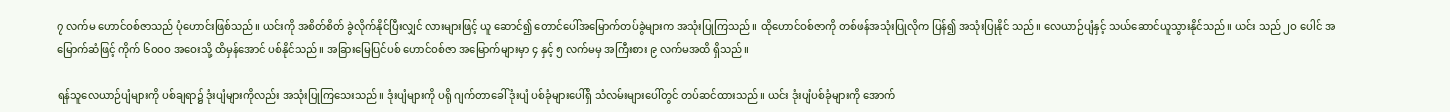၇ လက်မ ဟောင်ဝစ်ဇာသည် ပုံဟောင်းဖြစ်သည်။ ယင်းကို အစိတ်စိတ် ခွဲလိုက်နိုင်ပြီးလျှင် လားများဖြင့် ယူ ဆောင်၍ တောင်ပေါ်အမြောက်တပ်ခွဲများက အသုံးပြုကြသည်။ ထိုဟောင်ဝစ်ဇာကို တစ်ဖန်အသုံးပြုလိုက ပြန်၍ အသုံးပြုနိုင် သည်။ လေယာဉ်ပျံနှင့် သယ်ဆောင်ယူသွားနိုင်သည်။ ယင်း သည် ၂ဝ ပေါင် အမြောက်ဆံဖြင့် ကိုက် ၆ဝဝဝ အဝေးသို့ ထိမှန်အောင် ပစ်နိုင်သည်။ အခြားမြေပြင်ပစ် ဟောင်ဝစ်ဇာ အမြောက်များမှာ ၄ နှင့် ၅ လက်မမှ အကြီးစား ၉ လက်မအထိ ရှိသည်။

ရန်သူလေယာဉ်ပျံများကို ပစ်ချရာ၌ ဒုံးပျံများကိုလည်း အသုံးပြုကြသေးသည်။ ဒုံးပျံများကို ပရို ဂျက်တာခေါ် ဒုံးပျံ ပစ်ခုံများပေါ်ရှိ သံလမ်းများပေါ်တွင် တပ်ဆင်ထားသည်။ ယင်း ဒုံးပျံပစ်ခုံများကို အောက်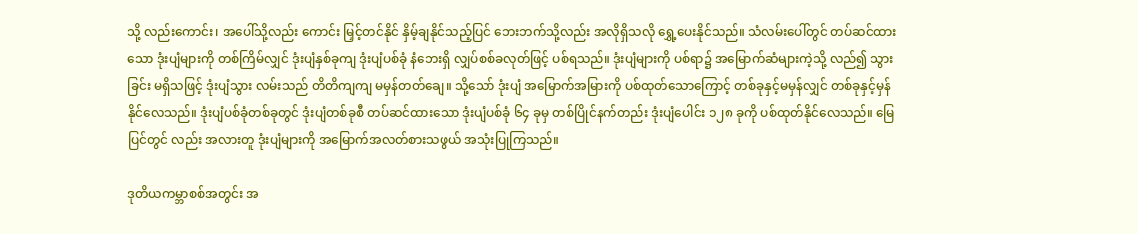သို့ လည်းကောင်း၊ အပေါ်သို့လည်း ကောင်း မြှင့်တင်နိုင် နှိမ့်ချနိုင်သည့်ပြင် ဘေးဘက်သို့လည်း အလိုရှိသလို ရွှေ့ပေးနိုင်သည်။ သံလမ်းပေါ်တွင် တပ်ဆင်ထား သော ဒုံးပျံများကို တစ်ကြိမ်လျှင် ဒုံးပျံနှစ်ခုကျ ဒုံးပျံပစ်ခုံ နံဘေးရှိ လျှပ်စစ်ခလုတ်ဖြင့် ပစ်ရသည်။ ဒုံးပျံများကို ပစ်ရာ၌ အမြောက်ဆံများကဲ့သို့ လည်၍ သွားခြင်း မရှိသဖြင့် ဒုံးပျံသွား လမ်းသည် တိတိကျကျ မမှန်တတ်ချေ။ သို့သော် ဒုံးပျံ အမြောက်အမြားကို ပစ်ထုတ်သောကြောင့် တစ်ခုနှင့်မမှန်လျှင် တစ်ခုနှင့်မှန်နိုင်လေသည်။ ဒုံးပျံပစ်ခုံတစ်ခုတွင် ဒုံးပျံတစ်ခုစီ တပ်ဆင်ထားသော ဒုံးပျံပစ်ခုံ ၆၄ ခုမှ တစ်ပြိုင်နက်တည်း ဒုံးပျံပေါင်း ၁၂၈ ခုကို ပစ်ထုတ်နိုင်လေသည်။ မြေပြင်တွင် လည်း အလားတူ ဒုံးပျံများကို အမြောက်အလတ်စားသဖွယ် အသုံးပြုကြသည်။

ဒုတိယကမ္ဘာစစ်အတွင်း အ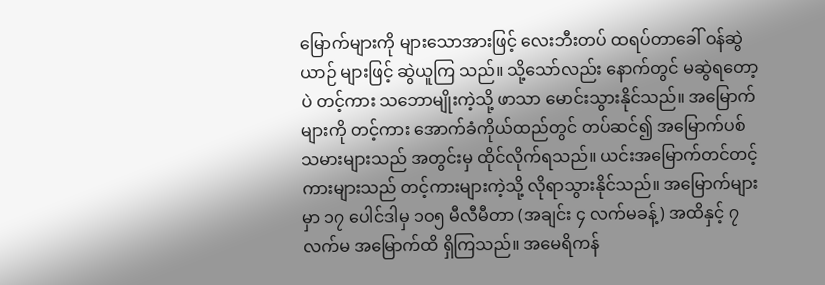မြောက်များကို များသောအားဖြင့် လေးဘီးတပ် ထရပ်တာခေါ် ဝန်ဆွဲယာဉ် များဖြင့် ဆွဲယူကြ သည်။ သို့သော်လည်း နောက်တွင် မဆွဲရတော့ပဲ တင့်ကား သဘောမျိုးကဲ့သို့ ဖာသာ မောင်းသွားနိုင်သည်။ အမြောက် များကို တင့်ကား အောက်ခံကိုယ်ထည်တွင် တပ်ဆင်၍ အမြောက်ပစ်သမားများသည် အတွင်းမှ ထိုင်လိုက်ရသည်။ ယင်းအမြောက်တင်တင့်ကားများသည် တင့်ကားများကဲ့သို့ လိုရာသွားနိုင်သည်။ အမြောက်များမှာ ၁၇ ပေါင်ဒါမှ ၁ဝ၅ မီလီမီတာ (အချင်း ၄ လက်မခန့်) အထိနှင့် ၇ လက်မ အမြောက်ထိ ရှိကြသည်။ အမေရိကန်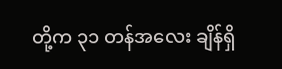တို့က ၃၁ တန်အလေး ချိန်ရှိ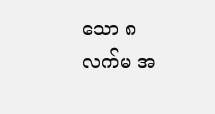သော ၈ လက်မ အ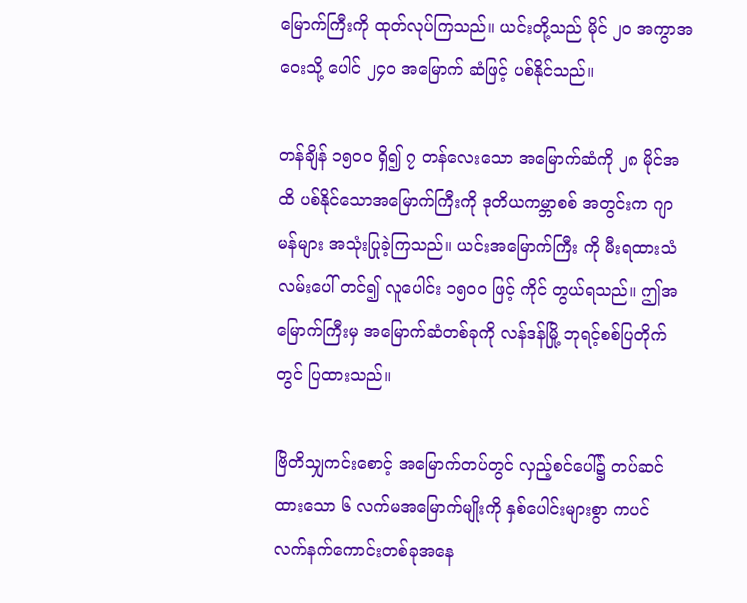မြောက်ကြီးကို ထုတ်လုပ်ကြသည်။ ယင်းတို့သည် မိုင် ၂ဝ အကွာအဝေးသို့ ပေါင် ၂၄ဝ အမြောက် ဆံဖြင့် ပစ်နိုင်သည်။

တန်ချိန် ၁၅ဝဝ ရှိ၍ ၇ တန်လေးသော အမြောက်ဆံကို ၂၈ မိုင်အထိ ပစ်နိုင်သောအမြောက်ကြီးကို ဒုတိယကမ္ဘာစစ် အတွင်းက ဂျာမန်များ အသုံးပြုခဲ့ကြသည်။ ယင်းအမြောက်ကြီး ကို မီးရထားသံလမ်းပေါ် တင်၍ လူပေါင်း ၁၅ဝဝ ဖြင့် ကိုင် တွယ်ရသည်။ ဤအမြောက်ကြီးမှ အမြောက်ဆံတစ်ခုကို လန်ဒန်မြို့ ဘုရင့်စစ်ပြတိုက်တွင် ပြထားသည်။

ဗြိတိသျှကင်းစောင့် အမြောက်တပ်တွင် လှည့်စင်ပေါ်၌ တပ်ဆင်ထားသော ၆ လက်မအမြောက်မျိုးကို နှစ်ပေါင်းများစွာ ကပင် လက်နက်ကောင်းတစ်ခုအနေ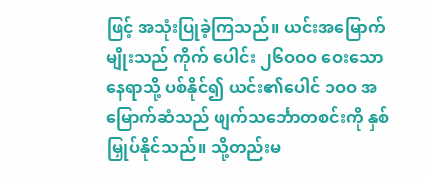ဖြင့် အသုံးပြုခဲ့ကြသည်။ ယင်းအမြောက်မျိုးသည် ကိုက် ပေါင်း ၂၆ဝဝဝ ဝေးသော နေရာသို့ ပစ်နိုင်၍ ယင်း၏ပေါင် ၁ဝဝ အမြောက်ဆံသည် ဖျက်သင်္ဘောတစင်းကို နှစ်မြှုပ်နိုင်သည်။ သို့တည်းမ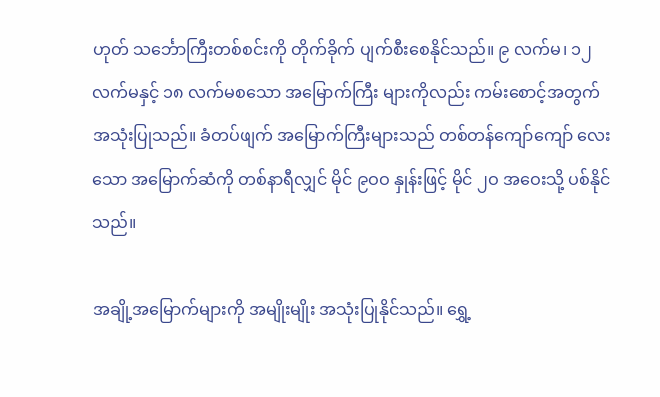ဟုတ် သင်္ဘောကြီးတစ်စင်းကို တိုက်ခိုက် ပျက်စီးစေနိုင်သည်။ ၉ လက်မ၊ ၁၂ လက်မနှင့် ၁၈ လက်မစသော အမြောက်ကြီး များကိုလည်း ကမ်းစောင့်အတွက် အသုံးပြုသည်။ ခံတပ်ဖျက် အမြောက်ကြီးများသည် တစ်တန်ကျော်ကျော် လေးသော အမြောက်ဆံကို တစ်နာရီလျှင် မိုင် ၉ဝဝ နှုန်းဖြင့် မိုင် ၂ဝ အဝေးသို့ ပစ်နိုင်သည်။

အချို့အမြောက်များကို အမျိုးမျိုး အသုံးပြုနိုင်သည်။ ရွှေ့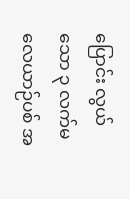ပြောင်း လွယ်သော ၃ လက်မလေယာဉ်ပစ် အ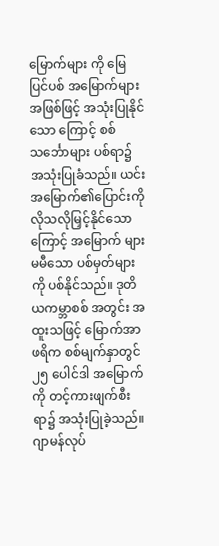မြောက်များ ကို မြေပြင်ပစ် အမြောက်များအဖြစ်ဖြင့် အသုံးပြုနိုင်သော ကြောင့် စစ်သင်္ဘောများ ပစ်ရာ၌ အသုံးပြုခံသည်။ ယင်း အမြောက်၏ပြောင်းကို လိုသလိုမြှင့်နိုင်သောကြောင့် အမြောက် များမမီသော ပစ်မှတ်များကို ပစ်နိုင်သည်။ ဒုတိယကမ္ဘာစစ် အတွင်း အထူးသဖြင့် မြောက်အာဖရိက စစ်မျက်နှာတွင် ၂၅ ပေါင်ဒါ အမြောက်ကို တင့်ကားဖျက်စီးရာ၌ အသုံးပြုခဲ့သည်။ ဂျာမန်လုပ်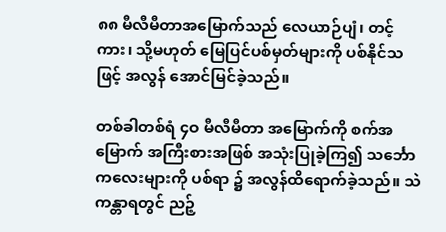၈၈ မီလီမီတာအမြောက်သည် လေယာဉ်ပျံ၊ တင့် ကား၊ သို့မဟုတ် မြေပြင်ပစ်မှတ်များကို ပစ်နိုင်သဖြင့် အလွန် အောင်မြင်ခဲ့သည်။

တစ်ခါတစ်ရံ ၄ဝ မီလီမီတာ အမြောက်ကို စက်အမြောက် အကြီးစားအဖြစ် အသုံးပြုခဲ့ကြ၍ သင်္ဘောကလေးများကို ပစ်ရာ ၌ အလွန်ထိရောက်ခဲ့သည်။ သဲကန္တာရတွင် ညဉ့်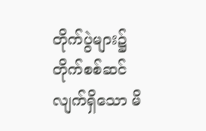တိုက်ပွဲများ၌ တိုက်စစ်ဆင်လျက်ရှိသော မိ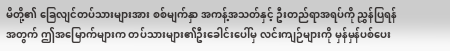မိတို့၏ ခြေလျင်တပ်သားများအား စစ်မျက်နှာ အကန့်အသတ်နှင့် ဦးတည်ရာအရပ်ကို ညွှန်ပြရန် အတွက် ဤအမြောက်များက တပ်သားများ၏ဦးခေါင်းပေါ်မှ လင်းကျဉ်များကို မှန်မှန်ပစ်ပေး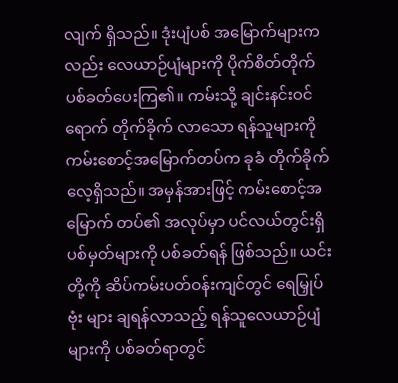လျက် ရှိသည်။ ဒုံးပျံပစ် အမြောက်များကလည်း လေယာဉ်ပျံများကို ပိုက်စိတ်တိုက် ပစ်ခတ်ပေးကြ၏။ ကမ်းသို့ ချင်းနင်းဝင်ရောက် တိုက်ခိုက် လာသော ရန်သူများကို ကမ်းစောင့်အမြောက်တပ်က ခုခံ တိုက်ခိုက်လေ့ရှိသည်။ အမှန်အားဖြင့် ကမ်းစောင့်အမြောက် တပ်၏ အလုပ်မှာ ပင်လယ်တွင်းရှိ ပစ်မှတ်များကို ပစ်ခတ်ရန် ဖြစ်သည်။ ယင်းတို့ကို ဆိပ်ကမ်းပတ်ဝန်းကျင်တွင် ရေမြှုပ်ဗုံး များ ချရန်လာသည့် ရန်သူလေယာဉ်ပျံများကို ပစ်ခတ်ရာတွင်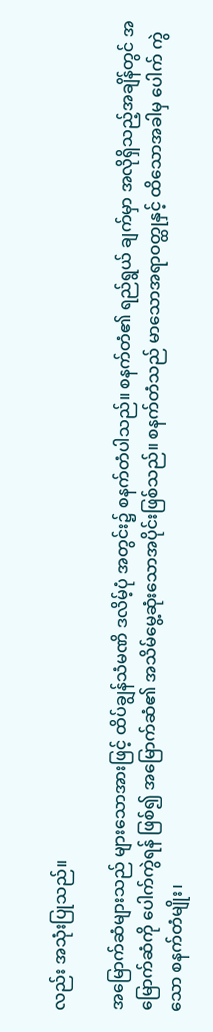လည်း အသုံးပြုသည်။

အမြောက်ဆံများသည် များသောအားဖြင့် ထိပ်ချွန်သံမဏိ ဒလိမ့်ပုံ အတွင်း၌ စနက်တံပါသည်။ စနက်တံ၏ ရည်ရွယ် ချက်မှာ အလိုရှိသည့်အချိန်တွင် အမြောက်ဆံကို ပေါက်ကွဲရန် ဖြစ်၍ အမြောက်ဆံ၏ အသိမ်မွေ့ဆုံးသောအပိုင်းဖြစ်သည်။ စနက်တံသည် မာသောအရာဝတ္ထုနှင့် ထိသောအခါမှ ပေါက် ကွဲသော စနက်တံမျိုး၊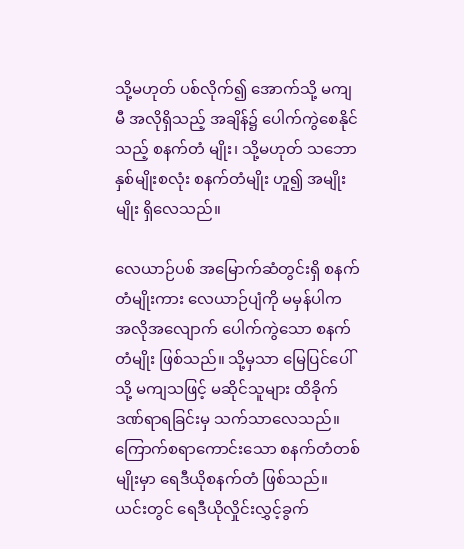သို့မဟုတ် ပစ်လိုက်၍ အောက်သို့ မကျမီ အလိုရှိသည့် အချိန်၌ ပေါက်ကွဲစေနိုင်သည့် စနက်တံ မျိုး၊ သို့မဟုတ် သဘောနှစ်မျိုးစလုံး စနက်တံမျိုး ဟူ၍ အမျိုးမျိုး ရှိလေသည်။

လေယာဉ်ပစ် အမြောက်ဆံတွင်းရှိ စနက်တံမျိုးကား လေယာဉ်ပျံကို မမှန်ပါက အလိုအလျောက် ပေါက်ကွဲသော စနက်တံမျိုး ဖြစ်သည်။ သို့မှသာ မြေပြင်ပေါ်သို့ မကျသဖြင့် မဆိုင်သူများ ထိခိုက်ဒဏ်ရာရခြင်းမှ သက်သာလေသည်။ ကြောက်စရာကောင်းသော စနက်တံတစ်မျိုးမှာ ရေဒီယိုစနက်တံ ဖြစ်သည်။ ယင်းတွင် ရေဒီယိုလှိုင်းလွှင့်ခွက်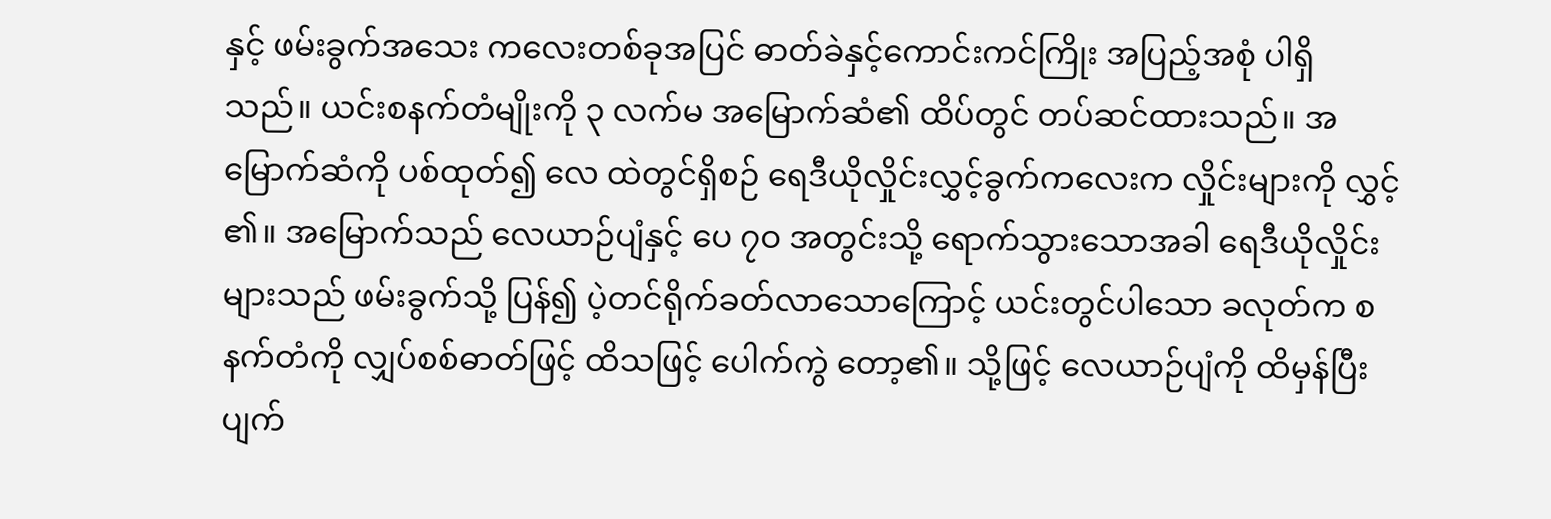နှင့် ဖမ်းခွက်အသေး ကလေးတစ်ခုအပြင် ဓာတ်ခဲနှင့်ကောင်းကင်ကြိုး အပြည့်အစုံ ပါရှိသည်။ ယင်းစနက်တံမျိုးကို ၃ လက်မ အမြောက်ဆံ၏ ထိပ်တွင် တပ်ဆင်ထားသည်။ အမြောက်ဆံကို ပစ်ထုတ်၍ လေ ထဲတွင်ရှိစဉ် ရေဒီယိုလှိုင်းလွှင့်ခွက်ကလေးက လှိုင်းများကို လွှင့် ၏။ အမြောက်သည် လေယာဉ်ပျံနှင့် ပေ ၇ဝ အတွင်းသို့ ရောက်သွားသောအခါ ရေဒီယိုလှိုင်းများသည် ဖမ်းခွက်သို့ ပြန်၍ ပဲ့တင်ရိုက်ခတ်လာသောကြောင့် ယင်းတွင်ပါသော ခလုတ်က စနက်တံကို လျှပ်စစ်ဓာတ်ဖြင့် ထိသဖြင့် ပေါက်ကွဲ တော့၏။ သို့ဖြင့် လေယာဉ်ပျံကို ထိမှန်ပြီး ပျက်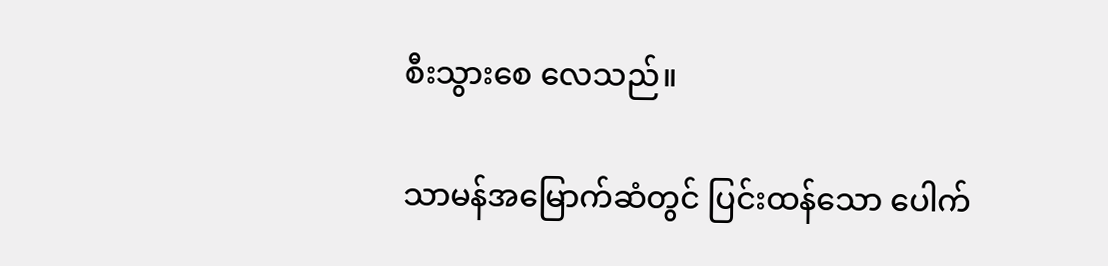စီးသွားစေ လေသည်။

သာမန်အမြောက်ဆံတွင် ပြင်းထန်သော ပေါက်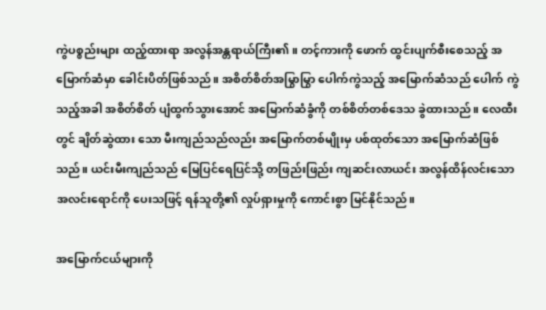ကွဲပစ္စည်းများ ထည့်ထားရာ အလွန်အန္တရာယ်ကြီး၏။ တင့်ကားကို ဖောက် ထွင်းပျက်စီးစေသည့် အမြောက်ဆံမှာ ခေါင်းပိတ်ဖြစ်သည်။ အစိတ်စိတ်အမြွာမြွာ ပေါက်ကွဲသည့် အမြောက်ဆံသည် ပေါက် ကွဲသည့်အခါ အစိတ်စိတ် ပျံထွက်သွားအောင် အမြောက်ဆံခွံကို တစ်စိတ်တစ်ဒေသ ခွဲထားသည်။ လေထီးတွင် ချိတ်ဆွဲထား သော မီးကျည်သည်လည်း အမြောက်တစ်မျိုးမှ ပစ်ထုတ်သော အမြောက်ဆံဖြစ်သည်။ ယင်းမီးကျည်သည် မြေပြင်ရေပြင်သို့ တဖြည်းဖြည်း ကျဆင်းလာယင်း အလွန်ထိန်လင်းသော အလင်းရောင်ကို ပေးသဖြင့် ရန်သူတို့၏ လှုပ်ရှားမှုကို ကောင်းစွာ မြင်နိုင်သည်။

အမြောက်ငယ်များကို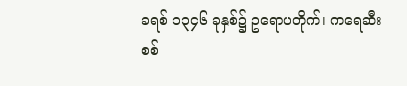ခရစ် ၁၃၄၆ ခုနှစ်၌ ဥရောပတိုက်၊ ကရေဆီးစစ်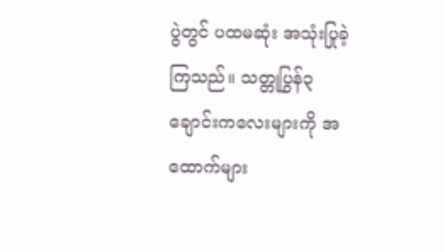ပွဲတွင် ပထမဆုံး အသုံးပြုခဲ့ကြသည်။ သတ္တုပြွန်၃ ချောင်းကလေးများကို အထောက်များ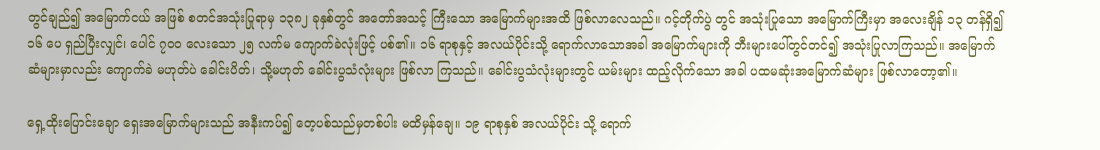တွင်ချည်၍ အမြောက်ငယ် အဖြစ် စတင်အသုံးပြုရာမှ ၁၃၈၂ ခုနှစ်တွင် အတော်အသင့် ကြီးသော အမြောက်များအထိ ဖြစ်လာလေသည်။ ဂင့်တိုက်ပွဲ တွင် အသုံးပြုသော အမြောက်ကြီးမှာ အလေးချိန် ၁၃ တန်ရှိ၍ ၁၆ ပေ ရှည်ပြီးလျှင်၊ ပေါင် ၇ဝဝ လေးသော ၂၅ လက်မ ကျောက်ခဲလုံးဖြင့် ပစ်၏။ ၁၆ ရာစုနှင့် အလယ်ပိုင်းသို့ ရောက်လာသောအခါ အမြောက်များကို ဘီးများပေါ်တွင်တင်၍ အသုံးပြုလာကြသည်။ အမြောက်ဆံများမှာလည်း ကျောက်ခဲ မဟုတ်ပဲ ခေါင်းပိတ်၊ သို့မဟုတ် ခေါင်းပွသံလုံးများ ဖြစ်လာ ကြသည်။ ခေါင်းပွသံလုံးများတွင် ယမ်းများ ထည့်လိုက်သော အခါ ပထမဆုံးအမြောက်ဆံများ ဖြစ်လာတော့၏။

ရှေ့ထိုးပြောင်းချော ရှေးအမြောက်များသည် အနီးကပ်၍ တေ့ပစ်သည်မှတစ်ပါး မထိမှန်ချေ။ ၁၉ ရာစုနှစ် အလယ်ပိုင်း သို့ ရောက်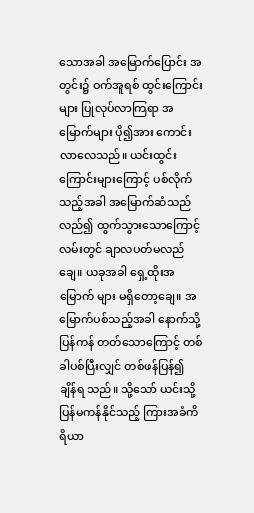သောအခါ အမြောက်ပြောင်း အတွင်း၌ ဝက်အူရစ် ထွင်းကြောင်းများ ပြုလုပ်လာကြရာ အမြောက်များ ပို၍အား ကောင်းလာလေသည်။ ယင်းထွင်းကြောင်းများကြောင့် ပစ်လိုက် သည့်အခါ အမြောက်ဆံသည် လည်၍ ထွက်သွားသောကြောင့် လမ်းတွင် ချာလပတ်မလည်ချေ။ ယခုအခါ ရှေ့ထိုးအမြောက် များ မရှိတော့ချေ။ အမြောက်ပစ်သည့်အခါ နောက်သို့ ပြန်ကန် တတ်သောကြောင့် တစ်ခါပစ်ပြီးလျှင် တစ်ဖန်ပြန်၍ ချိန်ရ သည်။ သို့သော် ယင်းသို့ ပြန်မကန်နိုင်သည့် ကြားအခံကိရိယာ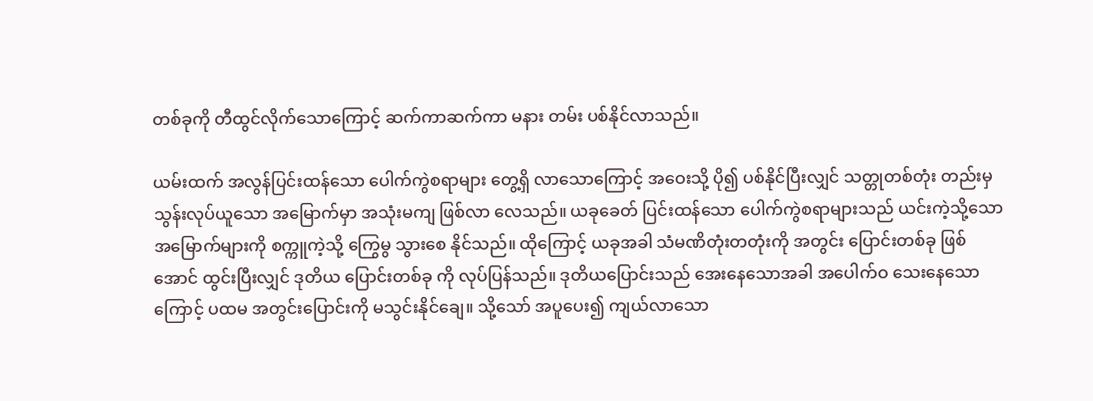တစ်ခုကို တီထွင်လိုက်သောကြောင့် ဆက်ကာဆက်ကာ မနား တမ်း ပစ်နိုင်လာသည်။

ယမ်းထက် အလွန်ပြင်းထန်သော ပေါက်ကွဲစရာများ တွေ့ရှိ လာသောကြောင့် အဝေးသို့ ပို၍ ပစ်နိုင်ပြီးလျှင် သတ္တုတစ်တုံး တည်းမှ သွန်းလုပ်ယူသော အမြောက်မှာ အသုံးမကျ ဖြစ်လာ လေသည်။ ယခုခေတ် ပြင်းထန်သော ပေါက်ကွဲစရာများသည် ယင်းကဲ့သို့သော အမြောက်များကို စက္ကူကဲ့သို့ ကြွေမွ သွားစေ နိုင်သည်။ ထိုကြောင့် ယခုအခါ သံမဏိတုံးတတုံးကို အတွင်း ပြောင်းတစ်ခု ဖြစ်အောင် ထွင်းပြီးလျှင် ဒုတိယ ပြောင်းတစ်ခု ကို လုပ်ပြန်သည်။ ဒုတိယပြောင်းသည် အေးနေသောအခါ အပေါက်ဝ သေးနေသောကြောင့် ပထမ အတွင်းပြောင်းကို မသွင်းနိုင်ချေ။ သို့သော် အပူပေး၍ ကျယ်လာသော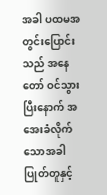အခါ ပထမအတွင်းပြောင်းသည် အနေတော် ဝင်သွားပြီးနောက် အအေးခံလိုက်သောအခါ ပြုတ်တူနှင့်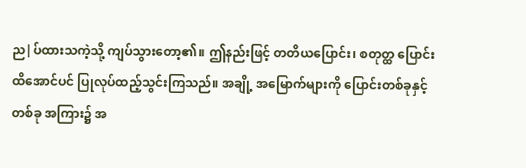ည|ပ်ထားသကဲ့သို့ ကျပ်သွားတော့၏။ ဤနည်းဖြင့် တတိယပြောင်း၊ စတုတ္ထ ပြောင်းထိအောင်ပင် ပြုလုပ်ထည့်သွင်းကြသည်။ အချို့ အမြောက်များကို ပြောင်းတစ်ခုနှင့်တစ်ခု အကြား၌ အ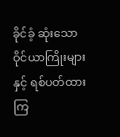ခိုင်ခံ့ ဆုံးသော ဝိုင်ယာကြိုးများနှင့် ရစ်ပတ်ထားကြ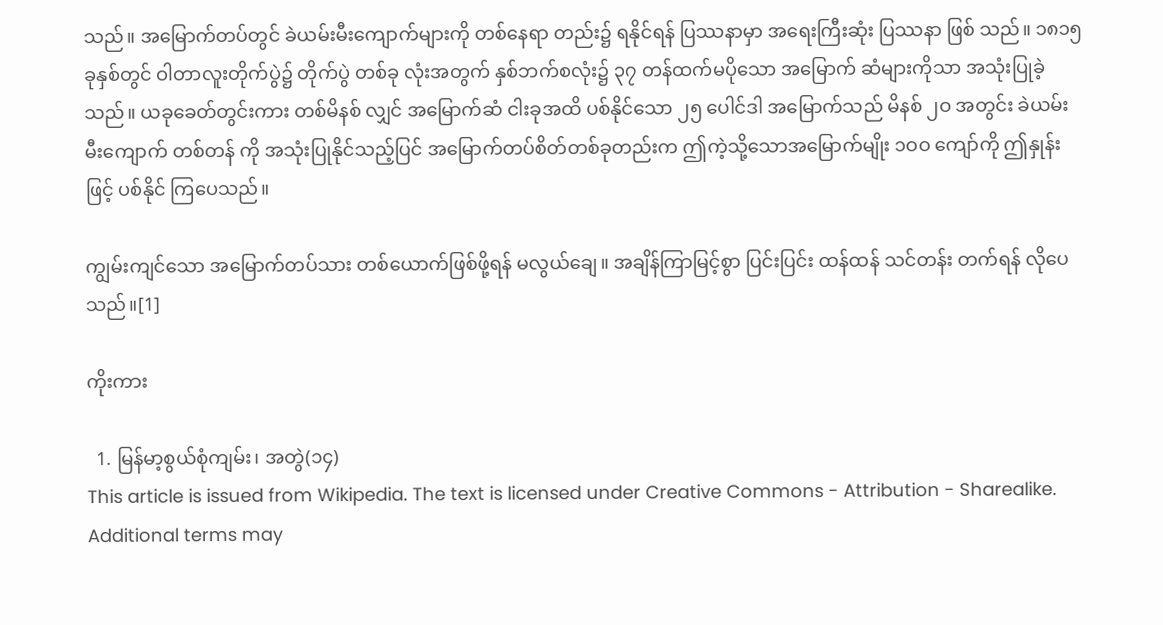သည်။ အမြောက်တပ်တွင် ခဲယမ်းမီးကျောက်များကို တစ်နေရာ တည်း၌ ရနိုင်ရန် ပြဿနာမှာ အရေးကြီးဆုံး ပြဿနာ ဖြစ် သည်။ ၁၈၁၅ ခုနှစ်တွင် ဝါတာလူးတိုက်ပွဲ၌ တိုက်ပွဲ တစ်ခု လုံးအတွက် နှစ်ဘက်စလုံး၌ ၃၇ တန်ထက်မပိုသော အမြောက် ဆံများကိုသာ အသုံးပြုခဲ့သည်။ ယခုခေတ်တွင်းကား တစ်မိနစ် လျှင် အမြောက်ဆံ ငါးခုအထိ ပစ်နိုင်သော ၂၅ ပေါင်ဒါ အမြောက်သည် မိနစ် ၂ဝ အတွင်း ခဲယမ်းမီးကျောက် တစ်တန် ကို အသုံးပြုနိုင်သည့်ပြင် အမြောက်တပ်စိတ်တစ်ခုတည်းက ဤကဲ့သို့သောအမြောက်မျိုး ၁ဝဝ ကျော်ကို ဤနှုန်းဖြင့် ပစ်နိုင် ကြပေသည်။

ကျွမ်းကျင်သော အမြောက်တပ်သား တစ်ယောက်ဖြစ်ဖို့ရန် မလွယ်ချေ။ အချိန်ကြာမြင့်စွာ ပြင်းပြင်း ထန်ထန် သင်တန်း တက်ရန် လိုပေသည်။[1]

ကိုးကား

  1. မြန်မာ့စွယ်စုံကျမ်း၊ အတွဲ(၁၄)
This article is issued from Wikipedia. The text is licensed under Creative Commons - Attribution - Sharealike. Additional terms may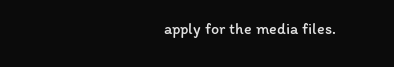apply for the media files.